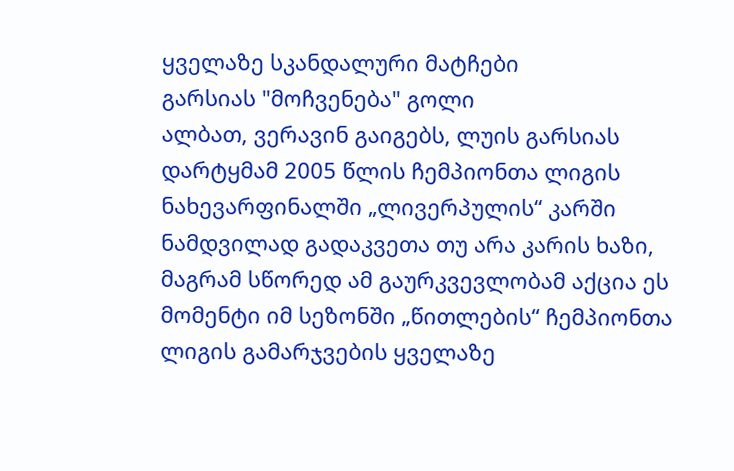ყველაზე სკანდალური მატჩები
გარსიას "მოჩვენება" გოლი
ალბათ, ვერავინ გაიგებს, ლუის გარსიას დარტყმამ 2005 წლის ჩემპიონთა ლიგის ნახევარფინალში „ლივერპულის“ კარში ნამდვილად გადაკვეთა თუ არა კარის ხაზი, მაგრამ სწორედ ამ გაურკვევლობამ აქცია ეს მომენტი იმ სეზონში „წითლების“ ჩემპიონთა ლიგის გამარჯვების ყველაზე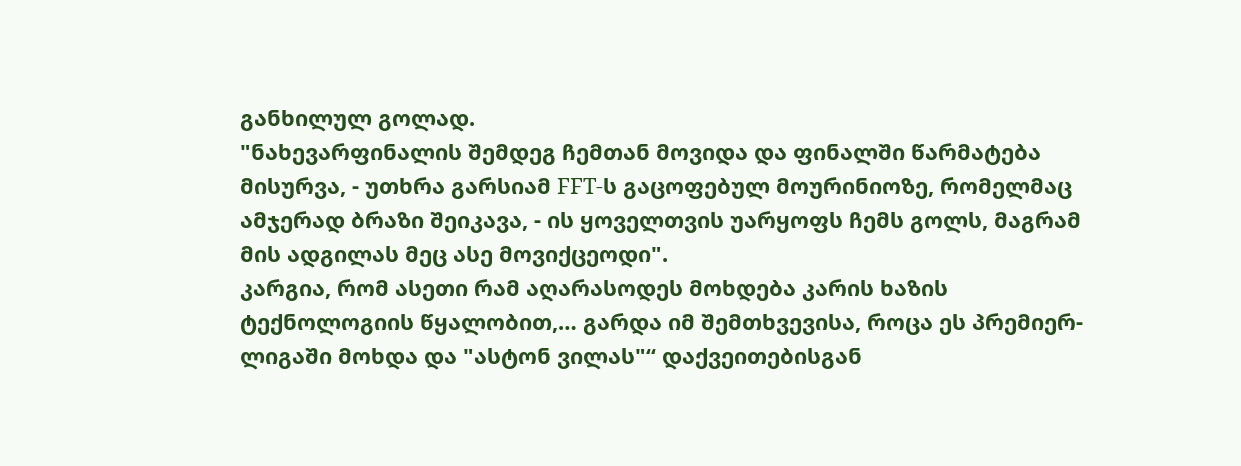განხილულ გოლად.
"ნახევარფინალის შემდეგ ჩემთან მოვიდა და ფინალში წარმატება მისურვა, - უთხრა გარსიამ FFT-ს გაცოფებულ მოურინიოზე, რომელმაც ამჯერად ბრაზი შეიკავა, - ის ყოველთვის უარყოფს ჩემს გოლს, მაგრამ მის ადგილას მეც ასე მოვიქცეოდი".
კარგია, რომ ასეთი რამ აღარასოდეს მოხდება კარის ხაზის ტექნოლოგიის წყალობით,… გარდა იმ შემთხვევისა, როცა ეს პრემიერ-ლიგაში მოხდა და "ასტონ ვილას"“ დაქვეითებისგან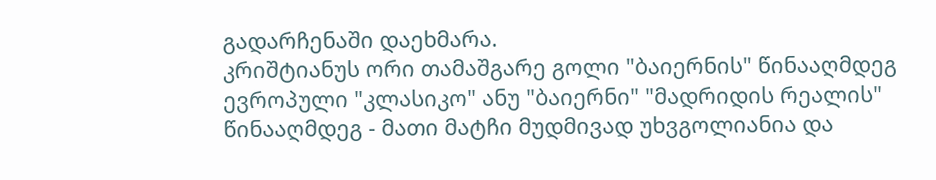გადარჩენაში დაეხმარა.
კრიშტიანუს ორი თამაშგარე გოლი "ბაიერნის" წინააღმდეგ
ევროპული "კლასიკო" ანუ "ბაიერნი" "მადრიდის რეალის" წინააღმდეგ - მათი მატჩი მუდმივად უხვგოლიანია და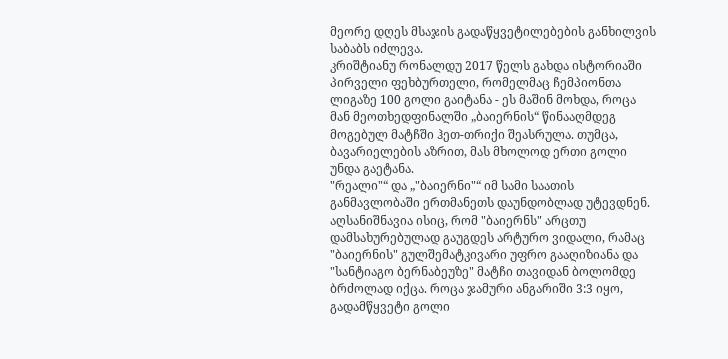მეორე დღეს მსაჯის გადაწყვეტილებების განხილვის საბაბს იძლევა.
კრიშტიანუ რონალდუ 2017 წელს გახდა ისტორიაში პირველი ფეხბურთელი, რომელმაც ჩემპიონთა ლიგაზე 100 გოლი გაიტანა - ეს მაშინ მოხდა, როცა მან მეოთხედფინალში „ბაიერნის“ წინააღმდეგ მოგებულ მატჩში ჰეთ-თრიქი შეასრულა. თუმცა, ბავარიელების აზრით, მას მხოლოდ ერთი გოლი უნდა გაეტანა.
"რეალი"“ და „"ბაიერნი"“ იმ სამი საათის განმავლობაში ერთმანეთს დაუნდობლად უტევდნენ. აღსანიშნავია ისიც, რომ "ბაიერნს" არცთუ დამსახურებულად გაუგდეს არტურო ვიდალი, რამაც "ბაიერნის" გულშემატკივარი უფრო გააღიზიანა და "სანტიაგო ბერნაბეუზე" მატჩი თავიდან ბოლომდე ბრძოლად იქცა. როცა ჯამური ანგარიში 3:3 იყო, გადამწყვეტი გოლი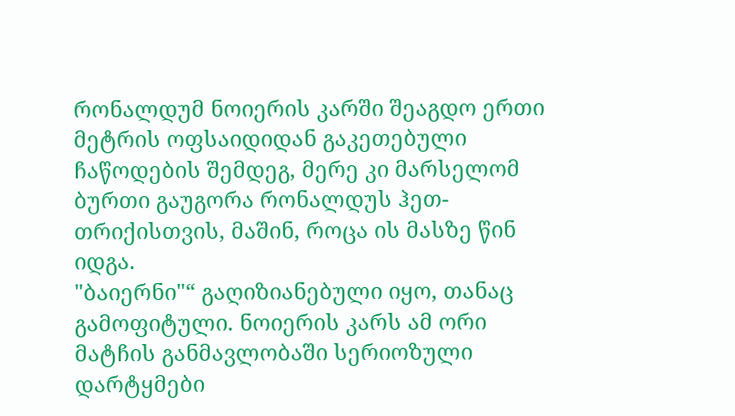რონალდუმ ნოიერის კარში შეაგდო ერთი მეტრის ოფსაიდიდან გაკეთებული ჩაწოდების შემდეგ, მერე კი მარსელომ ბურთი გაუგორა რონალდუს ჰეთ-თრიქისთვის, მაშინ, როცა ის მასზე წინ იდგა.
"ბაიერნი"“ გაღიზიანებული იყო, თანაც გამოფიტული. ნოიერის კარს ამ ორი მატჩის განმავლობაში სერიოზული დარტყმები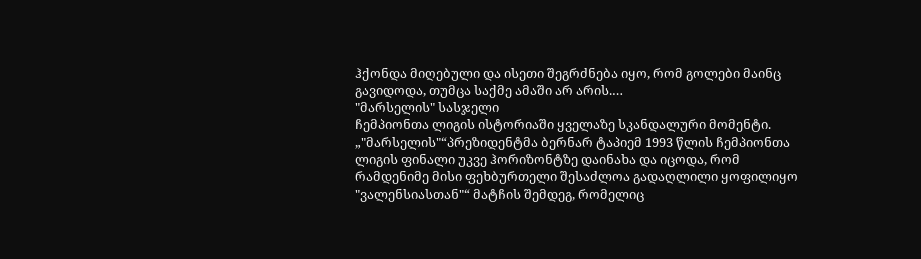ჰქონდა მიღებული და ისეთი შეგრძნება იყო, რომ გოლები მაინც გავიდოდა, თუმცა საქმე ამაში არ არის.…
"მარსელის" სასჯელი
ჩემპიონთა ლიგის ისტორიაში ყველაზე სკანდალური მომენტი.
„"მარსელის"“პრეზიდენტმა ბერნარ ტაპიემ 1993 წლის ჩემპიონთა ლიგის ფინალი უკვე ჰორიზონტზე დაინახა და იცოდა, რომ რამდენიმე მისი ფეხბურთელი შესაძლოა გადაღლილი ყოფილიყო "ვალენსიასთან"“ მატჩის შემდეგ, რომელიც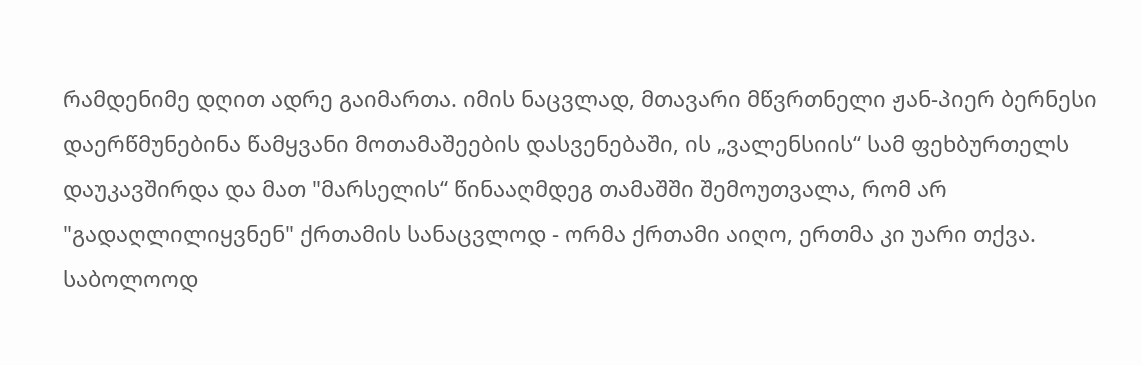რამდენიმე დღით ადრე გაიმართა. იმის ნაცვლად, მთავარი მწვრთნელი ჟან-პიერ ბერნესი დაერწმუნებინა წამყვანი მოთამაშეების დასვენებაში, ის „ვალენსიის“ სამ ფეხბურთელს დაუკავშირდა და მათ "მარსელის“ წინააღმდეგ თამაშში შემოუთვალა, რომ არ "გადაღლილიყვნენ" ქრთამის სანაცვლოდ - ორმა ქრთამი აიღო, ერთმა კი უარი თქვა. საბოლოოდ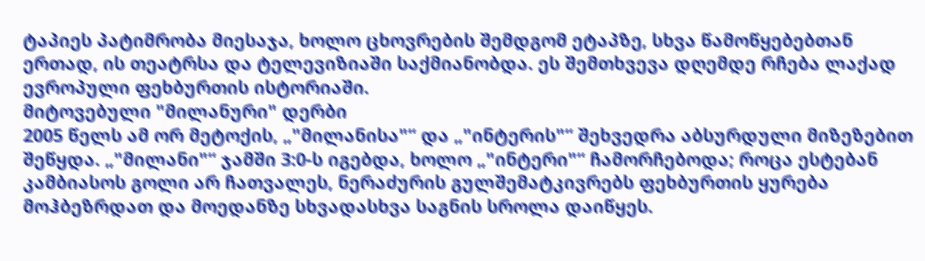ტაპიეს პატიმრობა მიესაჯა, ხოლო ცხოვრების შემდგომ ეტაპზე, სხვა წამოწყებებთან ერთად, ის თეატრსა და ტელევიზიაში საქმიანობდა. ეს შემთხვევა დღემდე რჩება ლაქად ევროპული ფეხბურთის ისტორიაში.
მიტოვებული "მილანური" დერბი
2005 წელს ამ ორ მეტოქის, „"მილანისა"“ და „"ინტერის"“ შეხვედრა აბსურდული მიზეზებით შეწყდა. „"მილანი"“ ჯამში 3:0-ს იგებდა, ხოლო „"ინტერი"“ ჩამორჩებოდა; როცა ესტებან კამბიასოს გოლი არ ჩათვალეს, ნერაძურის გულშემატკივრებს ფეხბურთის ყურება მოჰბეზრდათ და მოედანზე სხვადასხვა საგნის სროლა დაიწყეს.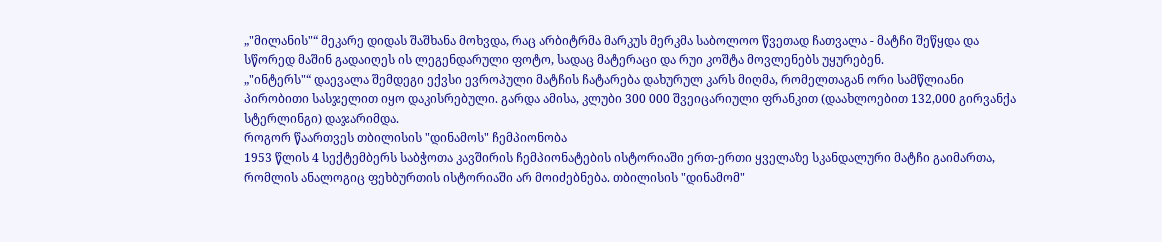„"მილანის"“ მეკარე დიდას შაშხანა მოხვდა, რაც არბიტრმა მარკუს მერკმა საბოლოო წვეთად ჩათვალა - მატჩი შეწყდა და სწორედ მაშინ გადაიღეს ის ლეგენდარული ფოტო, სადაც მატერაცი და რუი კოშტა მოვლენებს უყურებენ.
„"ინტერს"“ დაევალა შემდეგი ექვსი ევროპული მატჩის ჩატარება დახურულ კარს მიღმა, რომელთაგან ორი სამწლიანი პირობითი სასჯელით იყო დაკისრებული. გარდა ამისა, კლუბი 300 000 შვეიცარიული ფრანკით (დაახლოებით 132,000 გირვანქა სტერლინგი) დაჯარიმდა.
როგორ წაართვეს თბილისის "დინამოს" ჩემპიონობა
1953 წლის 4 სექტემბერს საბჭოთა კავშირის ჩემპიონატების ისტორიაში ერთ-ერთი ყველაზე სკანდალური მატჩი გაიმართა, რომლის ანალოგიც ფეხბურთის ისტორიაში არ მოიძებნება. თბილისის "დინამომ"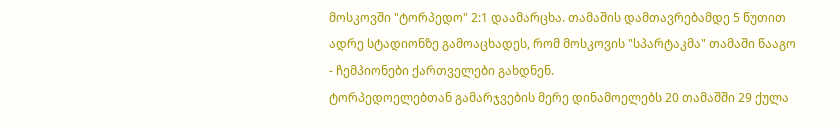მოსკოვში "ტორპედო" 2:1 დაამარცხა. თამაშის დამთავრებამდე 5 წუთით ადრე სტადიონზე გამოაცხადეს, რომ მოსკოვის "სპარტაკმა" თამაში წააგო - ჩემპიონები ქართველები გახდნენ.
ტორპედოელებთან გამარჯვების მერე დინამოელებს 20 თამაშში 29 ქულა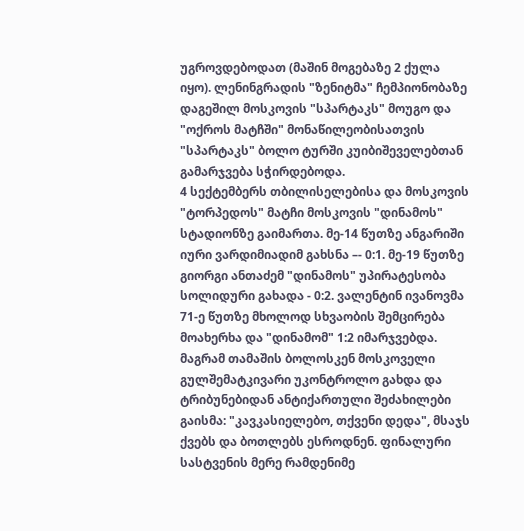უგროვდებოდათ (მაშინ მოგებაზე 2 ქულა იყო). ლენინგრადის "ზენიტმა" ჩემპიონობაზე დაგეშილ მოსკოვის "სპარტაკს" მოუგო და "ოქროს მატჩში" მონაწილეობისათვის "სპარტაკს" ბოლო ტურში კუიბიშეველებთან გამარჯვება სჭირდებოდა.
4 სექტემბერს თბილისელებისა და მოსკოვის "ტორპედოს" მატჩი მოსკოვის "დინამოს" სტადიონზე გაიმართა. მე-14 წუთზე ანგარიში იური ვარდიმიადიმ გახსნა –- 0:1. მე-19 წუთზე გიორგი ანთაძემ "დინამოს" უპირატესობა სოლიდური გახადა - 0:2. ვალენტინ ივანოვმა 71-ე წუთზე მხოლოდ სხვაობის შემცირება მოახერხა და "დინამომ" 1:2 იმარჯვებდა. მაგრამ თამაშის ბოლოსკენ მოსკოველი გულშემატკივარი უკონტროლო გახდა და ტრიბუნებიდან ანტიქართული შეძახილები გაისმა: "კავკასიელებო, თქვენი დედა", მსაჯს ქვებს და ბოთლებს ესროდნენ. ფინალური სასტვენის მერე რამდენიმე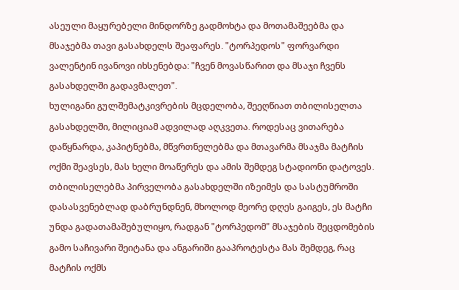ასეული მაყურებელი მინდორზე გადმოხტა და მოთამაშეებმა და მსაჯებმა თავი გასახდელს შეაფარეს. "ტორპედოს" ფორვარდი ვალენტინ ივანოვი იხსენებდა: "ჩვენ მოვასწარით და მსაჯი ჩვენს გასახდელში გადავმალეთ".
ხულიგანი გულშემატკივრების მცდელობა, შეეღწიათ თბილისელთა გასახდელში, მილიციამ ადვილად აღკვეთა. როდესაც ვითარება დაწყნარდა, კაპიტნებმა, მწვრთნელებმა და მთავარმა მსაჯმა მატჩის ოქმი შეავსეს, მას ხელი მოაწერეს და ამის შემდეგ სტადიონი დატოვეს.
თბილისელებმა პირველობა გასახდელში იზეიმეს და სასტუმროში დასასვენებლად დაბრუნდნენ, მხოლოდ მეორე დღეს გაიგეს, ეს მატჩი უნდა გადათამაშებულიყო, რადგან "ტორპედომ" მსაჯების შეცდომების გამო საჩივარი შეიტანა და ანგარიში გააპროტესტა მას შემდეგ, რაც მატჩის ოქმს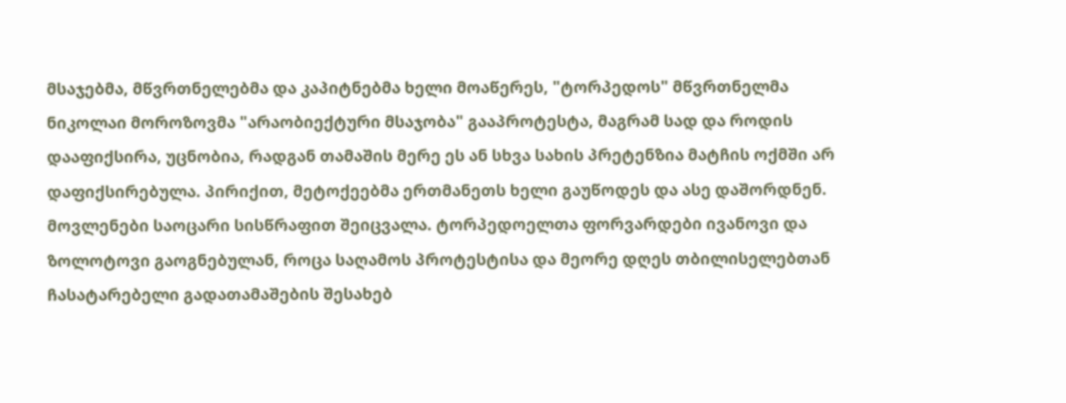მსაჯებმა, მწვრთნელებმა და კაპიტნებმა ხელი მოაწერეს, "ტორპედოს" მწვრთნელმა ნიკოლაი მოროზოვმა "არაობიექტური მსაჯობა" გააპროტესტა, მაგრამ სად და როდის დააფიქსირა, უცნობია, რადგან თამაშის მერე ეს ან სხვა სახის პრეტენზია მატჩის ოქმში არ დაფიქსირებულა. პირიქით, მეტოქეებმა ერთმანეთს ხელი გაუწოდეს და ასე დაშორდნენ.
მოვლენები საოცარი სისწრაფით შეიცვალა. ტორპედოელთა ფორვარდები ივანოვი და ზოლოტოვი გაოგნებულან, როცა საღამოს პროტესტისა და მეორე დღეს თბილისელებთან ჩასატარებელი გადათამაშების შესახებ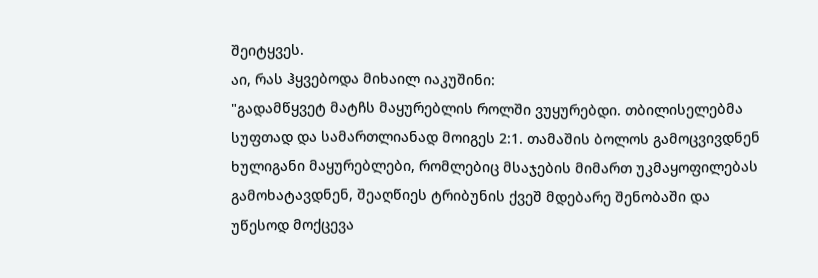შეიტყვეს.
აი, რას ჰყვებოდა მიხაილ იაკუშინი:
"გადამწყვეტ მატჩს მაყურებლის როლში ვუყურებდი. თბილისელებმა სუფთად და სამართლიანად მოიგეს 2:1. თამაშის ბოლოს გამოცვივდნენ ხულიგანი მაყურებლები, რომლებიც მსაჯების მიმართ უკმაყოფილებას გამოხატავდნენ, შეაღწიეს ტრიბუნის ქვეშ მდებარე შენობაში და უწესოდ მოქცევა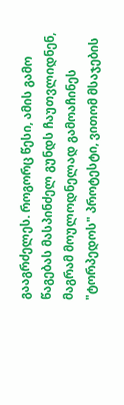გააგრძელეს. როგორც წესი, ამის გამო წაგებას მასპინძელ გუნდს ჩაუთვლიდნენ, მაგრამ მოულოდნელად გამოაჩინეს "ტორპედოს" პროტესტი, ვითომ მსაჯების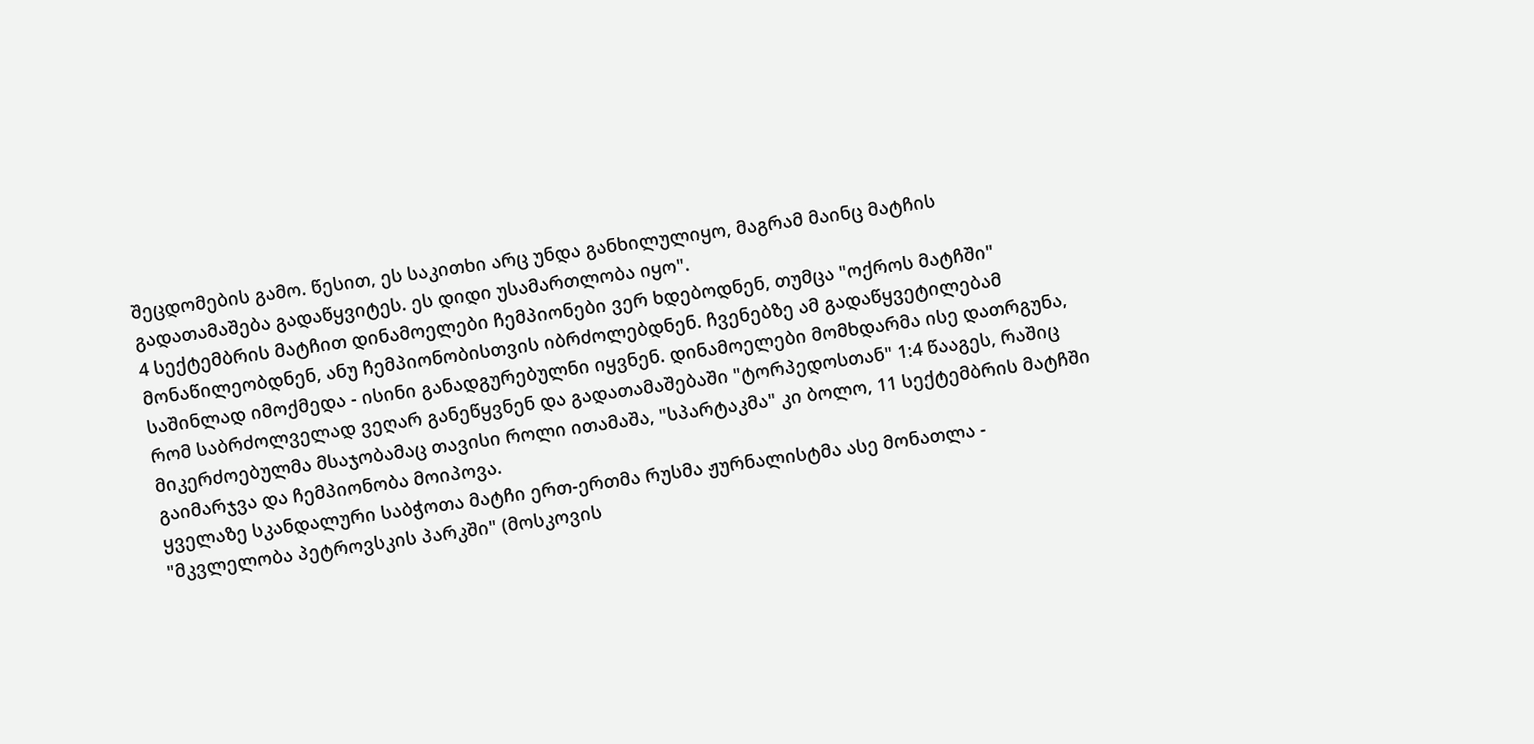შეცდომების გამო. წესით, ეს საკითხი არც უნდა განხილულიყო, მაგრამ მაინც მატჩის გადათამაშება გადაწყვიტეს. ეს დიდი უსამართლობა იყო".
4 სექტემბრის მატჩით დინამოელები ჩემპიონები ვერ ხდებოდნენ, თუმცა "ოქროს მატჩში" მონაწილეობდნენ, ანუ ჩემპიონობისთვის იბრძოლებდნენ. ჩვენებზე ამ გადაწყვეტილებამ საშინლად იმოქმედა - ისინი განადგურებულნი იყვნენ. დინამოელები მომხდარმა ისე დათრგუნა, რომ საბრძოლველად ვეღარ განეწყვნენ და გადათამაშებაში "ტორპედოსთან" 1:4 წააგეს, რაშიც მიკერძოებულმა მსაჯობამაც თავისი როლი ითამაშა, "სპარტაკმა" კი ბოლო, 11 სექტემბრის მატჩში გაიმარჯვა და ჩემპიონობა მოიპოვა.
ყველაზე სკანდალური საბჭოთა მატჩი ერთ-ერთმა რუსმა ჟურნალისტმა ასე მონათლა - "მკვლელობა პეტროვსკის პარკში" (მოსკოვის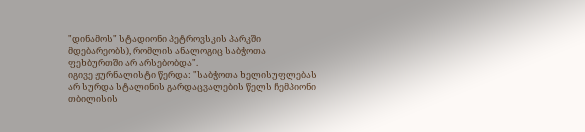"დინამოს" სტადიონი პეტროვსკის პარკში მდებარეობს), რომლის ანალოგიც საბჭოთა ფეხბურთში არ არსებობდა".
იგივე ჟურნალისტი წერდა: "საბჭოთა ხელისუფლებას არ სურდა სტალინის გარდაცვალების წელს ჩემპიონი თბილისის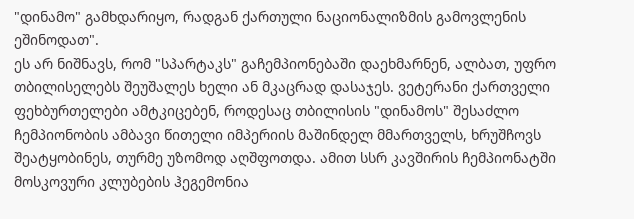"დინამო" გამხდარიყო, რადგან ქართული ნაციონალიზმის გამოვლენის ეშინოდათ".
ეს არ ნიშნავს, რომ "სპარტაკს" გაჩემპიონებაში დაეხმარნენ, ალბათ, უფრო თბილისელებს შეუშალეს ხელი ან მკაცრად დასაჯეს. ვეტერანი ქართველი ფეხბურთელები ამტკიცებენ, როდესაც თბილისის "დინამოს" შესაძლო ჩემპიონობის ამბავი წითელი იმპერიის მაშინდელ მმართველს, ხრუშჩოვს შეატყობინეს, თურმე უზომოდ აღშფოთდა. ამით სსრ კავშირის ჩემპიონატში მოსკოვური კლუბების ჰეგემონია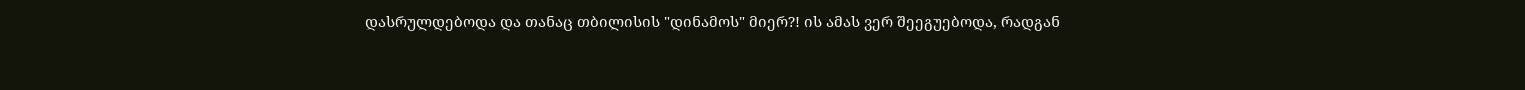დასრულდებოდა და თანაც თბილისის "დინამოს" მიერ?! ის ამას ვერ შეეგუებოდა, რადგან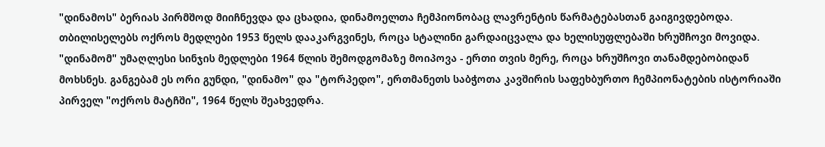"დინამოს" ბერიას პირმშოდ მიიჩნევდა და ცხადია, დინამოელთა ჩემპიონობაც ლავრენტის წარმატებასთან გაიგივდებოდა.
თბილისელებს ოქროს მედლები 1953 წელს დააკარგვინეს, როცა სტალინი გარდაიცვალა და ხელისუფლებაში ხრუშჩოვი მოვიდა. "დინამომ" უმაღლესი სინჯის მედლები 1964 წლის შემოდგომაზე მოიპოვა - ერთი თვის მერე, როცა ხრუშჩოვი თანამდებობიდან მოხსნეს. განგებამ ეს ორი გუნდი, "დინამო" და "ტორპედო", ერთმანეთს საბჭოთა კავშირის საფეხბურთო ჩემპიონატების ისტორიაში პირველ "ოქროს მატჩში", 1964 წელს შეახვედრა.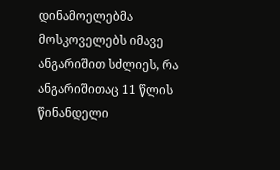დინამოელებმა მოსკოველებს იმავე ანგარიშით სძლიეს, რა ანგარიშითაც 11 წლის წინანდელი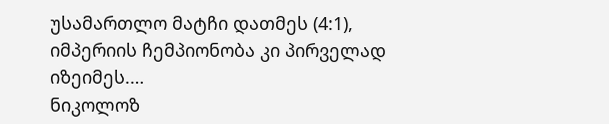უსამართლო მატჩი დათმეს (4:1), იმპერიის ჩემპიონობა კი პირველად იზეიმეს.…
ნიკოლოზ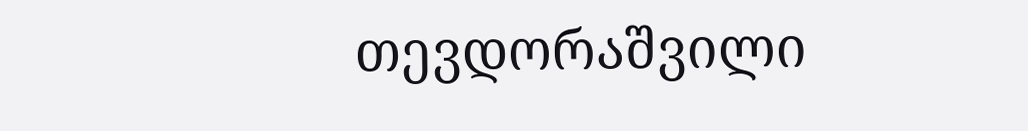თევდორაშვილი